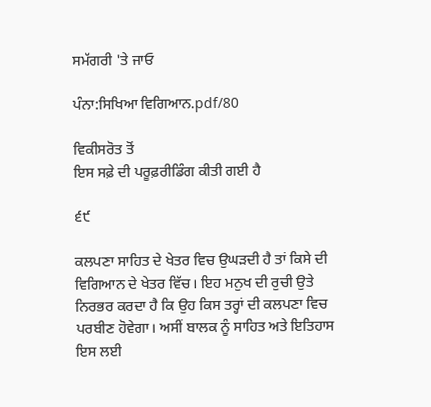ਸਮੱਗਰੀ 'ਤੇ ਜਾਓ

ਪੰਨਾ:ਸਿਖਿਆ ਵਿਗਿਆਨ.pdf/80

ਵਿਕੀਸਰੋਤ ਤੋਂ
ਇਸ ਸਫ਼ੇ ਦੀ ਪਰੂਫ਼ਰੀਡਿੰਗ ਕੀਤੀ ਗਈ ਹੈ

੬੯

ਕਲਪਣਾ ਸਾਹਿਤ ਦੇ ਖੇਤਰ ਵਿਚ ਉਘੜਦੀ ਹੈ ਤਾਂ ਕਿਸੇ ਦੀ ਵਿਗਿਆਨ ਦੇ ਖੇਤਰ ਵਿੱਚ। ਇਹ ਮਨੁਖ ਦੀ ਰੁਚੀ ਉਤੇ ਨਿਰਭਰ ਕਰਦਾ ਹੈ ਕਿ ਉਹ ਕਿਸ ਤਰ੍ਹਾਂ ਦੀ ਕਲਪਣਾ ਵਿਚ ਪਰਬੀਣ ਹੋਵੇਗਾ। ਅਸੀਂ ਬਾਲਕ ਨੂੰ ਸਾਹਿਤ ਅਤੇ ਇਤਿਹਾਸ ਇਸ ਲਈ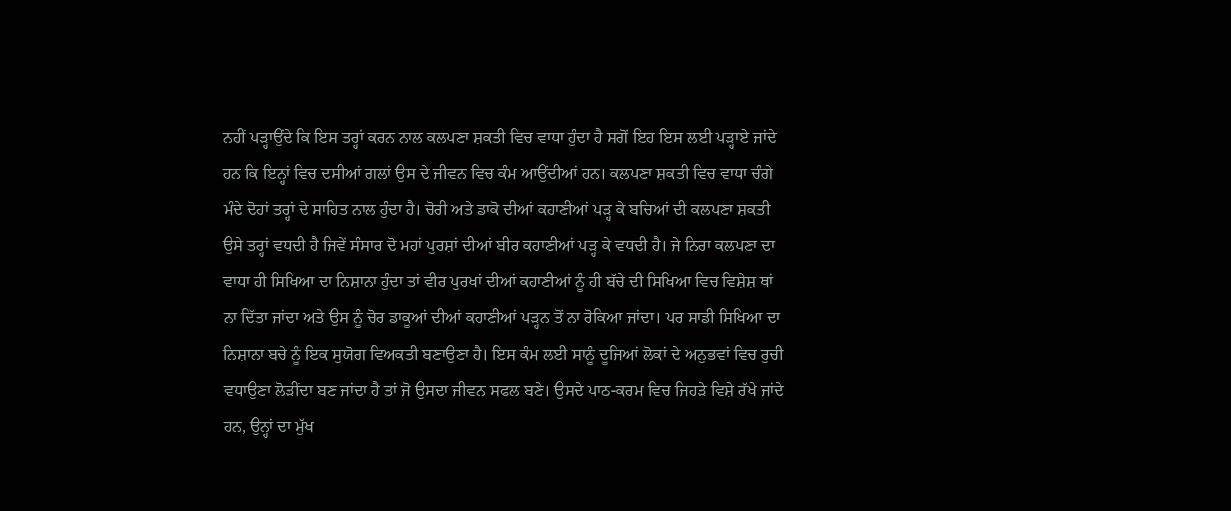ਨਹੀਂ ਪੜ੍ਹਾਉਂਦੇ ਕਿ ਇਸ ਤਰ੍ਹਾਂ ਕਰਨ ਨਾਲ ਕਲਪਣਾ ਸ਼ਕਤੀ ਵਿਚ ਵਾਧਾ ਹੁੰਦਾ ਹੈ ਸਗੋਂ ਇਹ ਇਸ ਲਈ ਪੜ੍ਹਾਏ ਜਾਂਦੇ ਹਨ ਕਿ ਇਨ੍ਹਾਂ ਵਿਚ ਦਸੀਆਂ ਗਲਾਂ ਉਸ ਦੇ ਜੀਵਨ ਵਿਚ ਕੰਮ ਆਉਂਦੀਆਂ ਹਨ। ਕਲਪਣਾ ਸ਼ਕਤੀ ਵਿਚ ਵਾਧਾ ਚੰਗੇ ਮੰਦੇ ਦੋਹਾਂ ਤਰ੍ਹਾਂ ਦੇ ਸਾਹਿਤ ਨਾਲ ਹੁੰਦਾ ਹੈ। ਚੋਰੀ ਅਤੇ ਡਾਕੋ ਦੀਆਂ ਕਹਾਣੀਆਂ ਪੜ੍ਹ ਕੇ ਬਚਿਆਂ ਦੀ ਕਲਪਣਾ ਸ਼ਕਤੀ ਉਸੇ ਤਰ੍ਹਾਂ ਵਧਦੀ ਹੈ ਜਿਵੇਂ ਸੰਸਾਰ ਦੋ ਮਹਾਂ ਪੁਰਸ਼ਾਂ ਦੀਆਂ ਬੀਰ ਕਹਾਣੀਆਂ ਪੜ੍ਹ ਕੇ ਵਧਦੀ ਹੈ। ਜੇ ਨਿਰਾ ਕਲਪਣਾ ਦਾ ਵਾਧਾ ਹੀ ਸਿਖਿਆ ਦਾ ਨਿਸ਼ਾਨਾ ਹੁੰਦਾ ਤਾਂ ਵੀਰ ਪੁਰਖਾਂ ਦੀਆਂ ਕਹਾਣੀਆਂ ਨੂੰ ਹੀ ਬੱਚੇ ਦੀ ਸਿਖਿਆ ਵਿਚ ਵਿਸ਼ੇਸ਼ ਥਾਂ ਨਾ ਦਿੱਤਾ ਜਾਂਦਾ ਅਤੇ ਉਸ ਨੂੰ ਚੋਰ ਡਾਕੂਆਂ ਦੀਆਂ ਕਹਾਣੀਆਂ ਪੜ੍ਹਨ ਤੋਂ ਨਾ ਰੋਕਿਆ ਜਾਂਦਾ। ਪਰ ਸਾਡੀ ਸਿਖਿਆ ਦਾ ਨਿਸ਼ਾਨਾ ਬਚੇ ਨੂੰ ਇਕ ਸੁਯੋਗ ਵਿਅਕਤੀ ਬਣਾਉਣਾ ਹੈ। ਇਸ ਕੰਮ ਲਈ ਸਾਨੂੰ ਦੂਜਿਆਂ ਲੋਕਾਂ ਦੇ ਅਨੁਭਵਾਂ ਵਿਚ ਰੁਚੀ ਵਧਾਉਣਾ ਲੋੜੀਂਦਾ ਬਣ ਜਾਂਦਾ ਹੈ ਤਾਂ ਜੋ ਉਸਦਾ ਜੀਵਨ ਸਫਲ ਬਣੇ। ਉਸਦੇ ਪਾਠ-ਕਰਮ ਵਿਚ ਜਿਹੜੇ ਵਿਸ਼ੇ ਰੱਖੇ ਜਾਂਦੇ ਹਨ, ਉਨ੍ਹਾਂ ਦਾ ਮੁੱਖ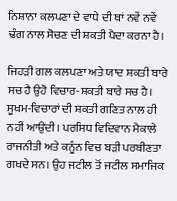ਨਿਸ਼ਾਨਾ ਕਲਪਣਾ ਦੇ ਵਾਧੇ ਦੀ ਥਾਂ ਨਵੇਂ ਨਵੇਂ ਢੰਗ ਨਾਲ ਸੋਚਣ ਦੀ ਸ਼ਕਤੀ ਪੈਦਾ ਕਰਨਾ ਹੈ।

ਜਿਹੜੀ ਗਲ ਕਲਪਣਾ ਅਤੇ ਯਾਦ ਸ਼ਕਤੀ ਬਾਰੇ ਸਚ ਹੈ ਉਹੋ ਵਿਚਾਰ-ਸ਼ਕਤੀ ਬਾਰੇ ਸਚ ਹੈ। ਸੂਖਮ-ਵਿਚਾਰਾਂ ਦੀ ਸ਼ਕਤੀ ਗਣਿਤ ਨਾਲ ਹੀ ਨਹੀਂ ਆਉਂਦੀ। ਪਰਸਿਧ ਵਿਦਿਵਾਨ ਮੈਕਾਲੇ ਰਾਜਨੀਤੀ ਅਤੇ ਕਨੂੰਨ ਵਿਚ ਬੜੀ ਪਰਬੀਣਤਾ ਗਖਦੇ ਸਨ। ਉਹ ਜਟੀਲ ਤੋਂ ਜਟੀਲ ਸਮਾਜਿਕ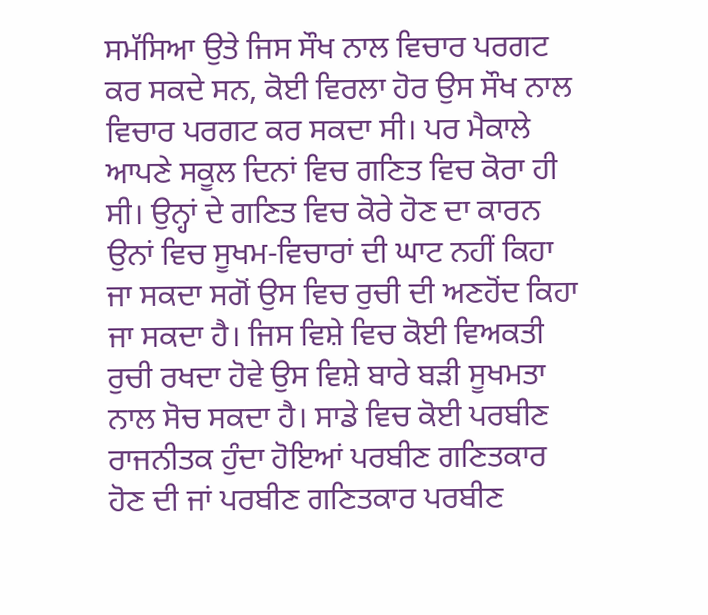ਸਮੱਸਿਆ ਉਤੇ ਜਿਸ ਸੌਖ ਨਾਲ ਵਿਚਾਰ ਪਰਗਟ ਕਰ ਸਕਦੇ ਸਨ, ਕੋਈ ਵਿਰਲਾ ਹੋਰ ਉਸ ਸੌਖ ਨਾਲ ਵਿਚਾਰ ਪਰਗਟ ਕਰ ਸਕਦਾ ਸੀ। ਪਰ ਮੈਕਾਲੇ ਆਪਣੇ ਸਕੂਲ ਦਿਨਾਂ ਵਿਚ ਗਣਿਤ ਵਿਚ ਕੋਰਾ ਹੀ ਸੀ। ਉਨ੍ਹਾਂ ਦੇ ਗਣਿਤ ਵਿਚ ਕੋਰੇ ਹੋਣ ਦਾ ਕਾਰਨ ਉਨਾਂ ਵਿਚ ਸੂਖਮ-ਵਿਚਾਰਾਂ ਦੀ ਘਾਟ ਨਹੀਂ ਕਿਹਾ ਜਾ ਸਕਦਾ ਸਗੋਂ ਉਸ ਵਿਚ ਰੁਚੀ ਦੀ ਅਣਹੋਂਦ ਕਿਹਾ ਜਾ ਸਕਦਾ ਹੈ। ਜਿਸ ਵਿਸ਼ੇ ਵਿਚ ਕੋਈ ਵਿਅਕਤੀ ਰੁਚੀ ਰਖਦਾ ਹੋਵੇ ਉਸ ਵਿਸ਼ੇ ਬਾਰੇ ਬੜੀ ਸੂਖਮਤਾ ਨਾਲ ਸੋਚ ਸਕਦਾ ਹੈ। ਸਾਡੇ ਵਿਚ ਕੋਈ ਪਰਬੀਣ ਰਾਜਨੀਤਕ ਹੁੰਦਾ ਹੋਇਆਂ ਪਰਬੀਣ ਗਣਿਤਕਾਰ ਹੋਣ ਦੀ ਜਾਂ ਪਰਬੀਣ ਗਣਿਤਕਾਰ ਪਰਬੀਣ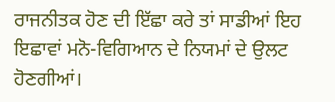ਰਾਜਨੀਤਕ ਹੋਣ ਦੀ ਇੱਛਾ ਕਰੇ ਤਾਂ ਸਾਡੀਆਂ ਇਹ ਇਛਾਵਾਂ ਮਨੋ-ਵਿਗਿਆਨ ਦੇ ਨਿਯਮਾਂ ਦੇ ਉਲਟ ਹੋਣਗੀਆਂ।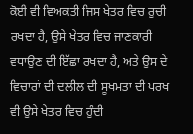ਕੋਈ ਵੀ ਵਿਅਕਤੀ ਜਿਸ ਖੇਤਰ ਵਿਚ ਰੁਚੀ ਰਖਦਾ ਹੈ, ਉਸੇ ਖੇਤਰ ਵਿਚ ਜਾਣਕਾਰੀ ਵਧਾਉਣ ਦੀ ਇੱਛਾ ਰਖਦਾ ਹੈ, ਅਤੇ ਉਸ ਦੇ ਵਿਚਾਰਾਂ ਦੀ ਦਲੀਲ ਦੀ ਸੂਖਮਤਾ ਦੀ ਪਰਖ ਵੀ ਉਸੇ ਖੇਤਰ ਵਿਚ ਹੁੰਦੀ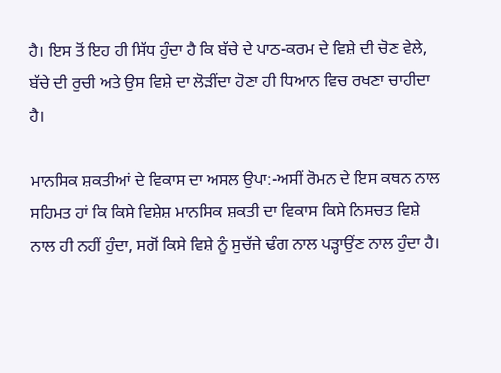ਹੈ। ਇਸ ਤੋਂ ਇਹ ਹੀ ਸਿੱਧ ਹੁੰਦਾ ਹੈ ਕਿ ਬੱਚੇ ਦੇ ਪਾਠ-ਕਰਮ ਦੇ ਵਿਸ਼ੇ ਦੀ ਚੋਣ ਵੇਲੇ, ਬੱਚੇ ਦੀ ਰੁਚੀ ਅਤੇ ਉਸ ਵਿਸ਼ੇ ਦਾ ਲੋੜੀਂਦਾ ਹੋਣਾ ਹੀ ਧਿਆਨ ਵਿਚ ਰਖਣਾ ਚਾਹੀਦਾ ਹੈ।

ਮਾਨਸਿਕ ਸ਼ਕਤੀਆਂ ਦੇ ਵਿਕਾਸ ਦਾ ਅਸਲ ਉਪਾ:-ਅਸੀਂ ਰੋਮਨ ਦੇ ਇਸ ਕਥਨ ਨਾਲ ਸਹਿਮਤ ਹਾਂ ਕਿ ਕਿਸੇ ਵਿਸ਼ੇਸ਼ ਮਾਨਸਿਕ ਸ਼ਕਤੀ ਦਾ ਵਿਕਾਸ ਕਿਸੇ ਨਿਸਚਤ ਵਿਸ਼ੇ ਨਾਲ ਹੀ ਨਹੀਂ ਹੁੰਦਾ, ਸਗੋਂ ਕਿਸੇ ਵਿਸ਼ੇ ਨੂੰ ਸੁਚੱਜੇ ਢੰਗ ਨਾਲ ਪੜ੍ਹਾਉਂਣ ਨਾਲ ਹੁੰਦਾ ਹੈ।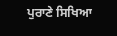ਪੁਰਾਣੇ ਸਿਖਿਆ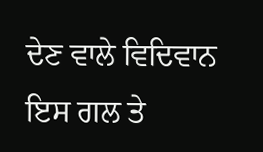ਦੇਣ ਵਾਲੇ ਵਿਦਿਵਾਨ ਇਸ ਗਲ ਤੇ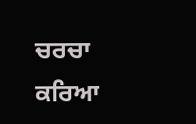ਚਰਚਾ ਕਰਿਆ